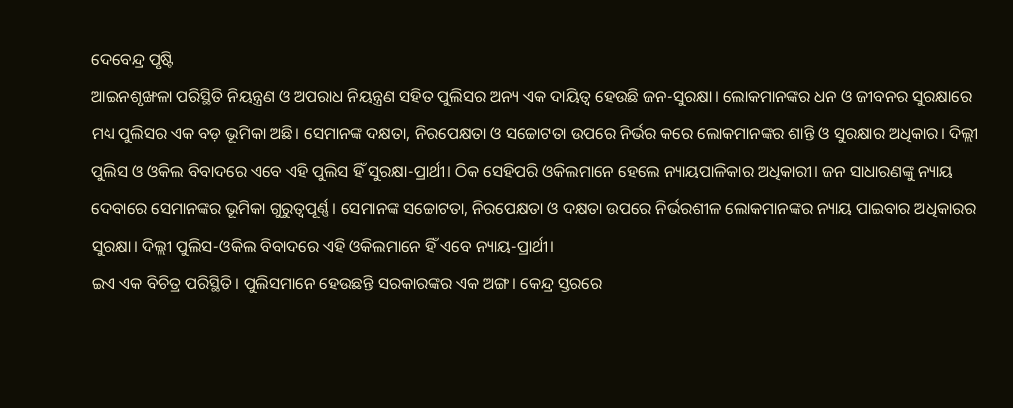ଦେବେନ୍ଦ୍ର ପୃଷ୍ଟି
ଆଇନଶୃଙ୍ଖଳା ପରିସ୍ଥିତି ନିୟନ୍ତ୍ରଣ ଓ ଅପରାଧ ନିୟନ୍ତ୍ରଣ ସହିତ ପୁଲିସର ଅନ୍ୟ ଏକ ଦାୟିତ୍ୱ ହେଉଛି ଜନ-ସୁରକ୍ଷା। ଲୋକମାନଙ୍କର ଧନ ଓ ଜୀବନର ସୁରକ୍ଷାରେ ମଧ୍ୟ ପୁଲିସର ଏକ ବଡ଼ ଭୂମିକା ଅଛି। ସେମାନଙ୍କ ଦକ୍ଷତା, ନିରପେକ୍ଷତା ଓ ସଚ୍ଚୋଟତା ଉପରେ ନିର୍ଭର କରେ ଲୋକମାନଙ୍କର ଶାନ୍ତି ଓ ସୁରକ୍ଷାର ଅଧିକାର। ଦିଲ୍ଲୀ ପୁଲିସ ଓ ଓକିଲ ବିବାଦରେ ଏବେ ଏହି ପୁଲିସ ହିଁ ସୁରକ୍ଷା-ପ୍ରାର୍ଥୀ। ଠିକ ସେହିପରି ଓକିଲମାନେ ହେଲେ ନ୍ୟାୟପାଳିକାର ଅଧିକାରୀ। ଜନ ସାଧାରଣଙ୍କୁ ନ୍ୟାୟ ଦେବାରେ ସେମାନଙ୍କର ଭୂମିକା ଗୁରୁତ୍ୱପୂର୍ଣ୍ଣ। ସେମାନଙ୍କ ସଚ୍ଚୋଟତା, ନିରପେକ୍ଷତା ଓ ଦକ୍ଷତା ଉପରେ ନିର୍ଭରଶୀଳ ଲୋକମାନଙ୍କର ନ୍ୟାୟ ପାଇବାର ଅଧିକାରର ସୁରକ୍ଷା। ଦିଲ୍ଲୀ ପୁଲିସ-ଓକିଲ ବିବାଦରେ ଏହି ଓକିଲମାନେ ହିଁ ଏବେ ନ୍ୟାୟ-ପ୍ରାର୍ଥୀ।
ଇଏ ଏକ ବିଚିତ୍ର ପରିସ୍ଥିତି। ପୁଲିସମାନେ ହେଉଛନ୍ତି ସରକାରଙ୍କର ଏକ ଅଙ୍ଗ। କେନ୍ଦ୍ର ସ୍ତରରେ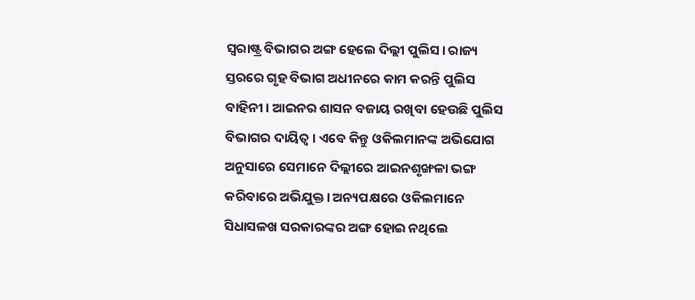ସ୍ୱରାଷ୍ଟ୍ର ବିଭାଗର ଅଙ୍ଗ ହେଲେ ଦିଲ୍ଲୀ ପୁଲିସ। ରାଜ୍ୟ ସ୍ତରରେ ଗୃହ ବିଭାଗ ଅଧୀନରେ କାମ କରନ୍ତି ପୁଲିସ ବାହିନୀ। ଆଇନର ଶାସନ ବଜାୟ ରଖିବା ହେଉଛି ପୁଲିସ ବିଭାଗର ଦାୟିତ୍ୱ। ଏବେ କିନ୍ତୁ ଓକିଲମାନଙ୍କ ଅଭିଯୋଗ ଅନୁସାରେ ସେମାନେ ଦିଲ୍ଲୀରେ ଆଇନଶୃଙ୍ଖଳା ଭଙ୍ଗ କରିବାରେ ଅଭିଯୁକ୍ତ। ଅନ୍ୟପକ୍ଷରେ ଓକିଲମାନେ ସିଧାସଳଖ ସରକାରଙ୍କର ଅଙ୍ଗ ହୋଇ ନଥିଲେ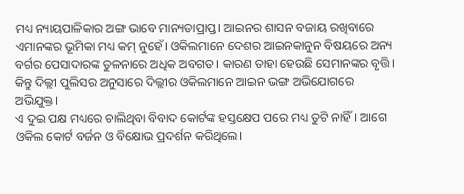ମଧ୍ୟ ନ୍ୟାୟପାଳିକାର ଅଙ୍ଗ ଭାବେ ମାନ୍ୟତାପ୍ରାପ୍ତ। ଆଇନର ଶାସନ ବଜାୟ ରଖିବାରେ ଏମାନଙ୍କର ଭୂମିକା ମଧ୍ୟ କମ୍ ନୁହେଁ। ଓକିଲମାନେ ଦେଶର ଆଇନକାନୁନ ବିଷୟରେ ଅନ୍ୟ ବର୍ଗର ପେସାଦାରଙ୍କ ତୁଳନାରେ ଅଧିକ ଅବଗତ। କାରଣ ତାହା ହେଉଛି ସେମାନଙ୍କର ବୃତ୍ତି। କିନ୍ତୁ ଦିଲ୍ଲୀ ପୁଲିସର ଅନୁସାରେ ଦିଲ୍ଲୀର ଓକିଲମାନେ ଆଇନ ଭଙ୍ଗ ଅଭିଯୋଗରେ ଅଭିଯୁକ୍ତ।
ଏ ଦୁଇ ପକ୍ଷ ମଧ୍ୟରେ ଚାଲିଥିବା ବିବାଦ କୋର୍ଟଙ୍କ ହସ୍ତକ୍ଷେପ ପରେ ମଧ୍ୟ ତୁଟି ନାହିଁ। ଆଗେ ଓକିଲ କୋର୍ଟ ବର୍ଜନ ଓ ବିକ୍ଷୋଭ ପ୍ରଦର୍ଶନ କରିଥିଲେ।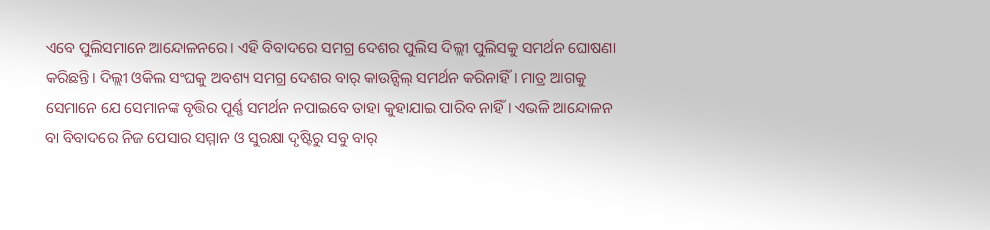ଏବେ ପୁଲିସମାନେ ଆନ୍ଦୋଳନରେ। ଏହି ବିବାଦରେ ସମଗ୍ର ଦେଶର ପୁଲିସ ଦିଲ୍ଲୀ ପୁଲିସକୁ ସମର୍ଥନ ଘୋଷଣା କରିଛନ୍ତି। ଦିଲ୍ଲୀ ଓକିଲ ସଂଘକୁ ଅବଶ୍ୟ ସମଗ୍ର ଦେଶର ବାର୍ କାଉନ୍ସିଲ୍ ସମର୍ଥନ କରିନାହିଁ। ମାତ୍ର ଆଗକୁ ସେମାନେ ଯେ ସେମାନଙ୍କ ବୃତ୍ତିର ପୂର୍ଣ୍ଣ ସମର୍ଥନ ନପାଇବେ ତାହା କୁହାଯାଇ ପାରିବ ନାହିଁ। ଏଭଳି ଆନ୍ଦୋଳନ ବା ବିବାଦରେ ନିଜ ପେସାର ସମ୍ମାନ ଓ ସୁରକ୍ଷା ଦୃଷ୍ଟିରୁ ସବୁ ବାର୍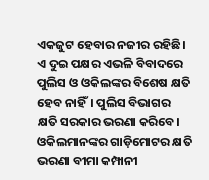ଏକଜୁଟ ହେବାର ନଜୀର ରହିଛି। ଏ ଦୁଇ ପକ୍ଷର ଏଭଳି ବିବାଦରେ ପୁଲିସ ଓ ଓକିଲଙ୍କର ବିଶେଷ କ୍ଷତି ହେବ ନାହିଁ। ପୁଲିସ ବିଭାଗର କ୍ଷତି ସରକାର ଭରଣା କରିବେ। ଓକିଲମାନଙ୍କର ଗାଡ଼ିମୋଟର କ୍ଷତି ଭରଣା ବୀମା କମ୍ପାନୀ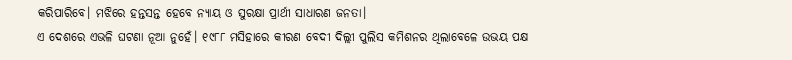କରିପାରିବେ। ମଝିରେ ହନ୍ତସନ୍ତ ହେବେ ନ୍ୟାୟ ଓ ସୁରକ୍ଷା ପ୍ରାର୍ଥୀ ସାଧାରଣ ଜନତା।
ଏ ଦେଶରେ ଏଭଳି ଘଟଣା ନୂଆ ନୁହେଁ। ୧୯୮୮ ମସିହାରେ କୀରଣ ବେଦୀ ଦିଲ୍ଲୀ ପୁଲିସ କମିଶନର ଥିଲାବେଳେ ଉଭୟ ପକ୍ଷ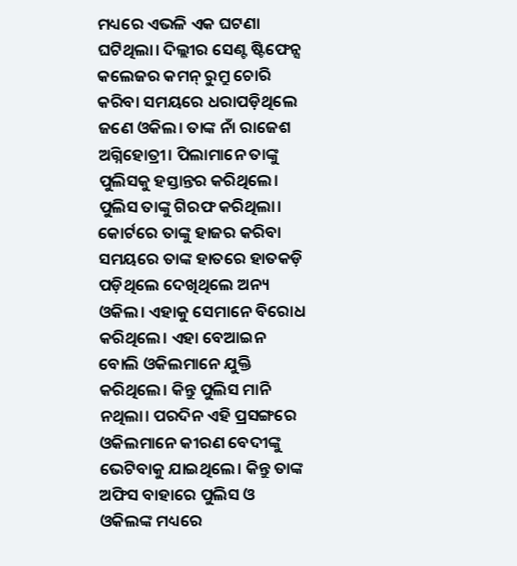ମଧ୍ୟରେ ଏଭଳି ଏକ ଘଟଣା ଘଟିଥିଲା। ଦିଲ୍ଲୀର ସେଣ୍ଟ ଷ୍ଟିଫେନ୍ସ କଲେଜର କମନ୍ ରୁମ୍ରୁ ଚୋରି କରିବା ସମୟରେ ଧରାପଡ଼ିଥିଲେ ଜଣେ ଓକିଲ। ତାଙ୍କ ନାଁ ରାଜେଶ ଅଗ୍ନିହୋତ୍ରୀ। ପିଲାମାନେ ତାଙ୍କୁ ପୁଲିସକୁ ହସ୍ତାନ୍ତର କରିଥିଲେ। ପୁଲିସ ତାଙ୍କୁ ଗିରଫ କରିଥିଲା। କୋର୍ଟରେ ତାଙ୍କୁ ହାଜର କରିବା ସମୟରେ ତାଙ୍କ ହାତରେ ହାତକଡ଼ି ପଡ଼ିଥିଲେ ଦେଖିଥିଲେ ଅନ୍ୟ ଓକିଲ। ଏହାକୁ ସେମାନେ ବିରୋଧ କରିଥିଲେ। ଏହା ବେଆଇନ ବୋଲି ଓକିଲମାନେ ଯୁକ୍ତି କରିଥିଲେ। କିନ୍ତୁ ପୁଲିସ ମାନି ନଥିଲା। ପରଦିନ ଏହି ପ୍ରସଙ୍ଗରେ ଓକିଲମାନେ କୀରଣ ବେଦୀଙ୍କୁ ଭେଟିବାକୁ ଯାଇଥିଲେ। କିନ୍ତୁ ତାଙ୍କ ଅଫିସ ବାହାରେ ପୁଲିସ ଓ ଓକିଲଙ୍କ ମଧ୍ୟରେ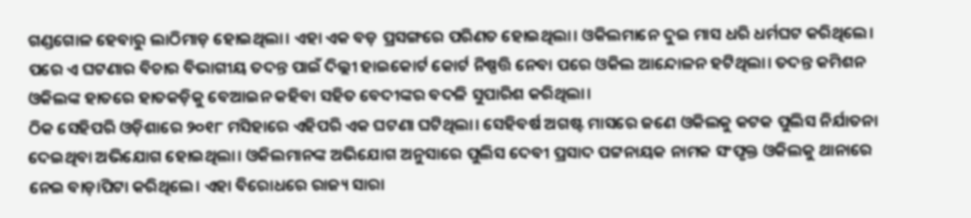ଗଣ୍ଡଗୋଳ ହେବାରୁ ଲାଠିମାଡ଼ ହୋଇଥିଲା। ଏହା ଏକ ବଡ଼ ପ୍ରସଙ୍ଗରେ ପରିଣତ ହୋଇଥିଲା। ଓକିଲମାନେ ଦୁଇ ମାସ ଧରି ଧର୍ମଘଟ କରିଥିଲେ। ପରେ ଏ ଘଟଣାର ବିଚାର ବିଭାଗୀୟ ତଦନ୍ତ ପାଇଁ ଦିଲ୍ଲୀ ହାଇକୋର୍ଟ କୋର୍ଟ ନିଷ୍ପତ୍ତି ନେବା ପରେ ଓକିଲ ଆନ୍ଦୋଳନ ହଟିଥିଲା। ତଦନ୍ତ କମିଶନ ଓକିଲଙ୍କ ହାତରେ ହାତକଡ଼ିକୁ ବେଆଇନ କହିବା ସହିତ ବେଦୀଙ୍କର ବଦଳି ସୁପାରିଶ କରିଥିଲା।
ଠିକ ସେହିପରି ଓଡ଼ିଶାରେ ୨୦୧୮ ମସିହାରେ ଏହିପରି ଏକ ଘଟଣା ଘଟିଥିଲା। ସେହିବର୍ଷ ଅଗଷ୍ଟ ମାସରେ ଜଣେ ଓକିଲକୁ କଟକ ପୁଲିସ ନିର୍ଯାତନା ଦେଇଥିବା ଅଭିଯୋଗ ହୋଇଥିଲା। ଓକିଲମାନଙ୍କ ଅଭିଯୋଗ ଅନୁସାରେ ପୁଲିସ ଦେବୀ ପ୍ରସାଦ ପଟ୍ଟନାୟକ ନାମକ ସଂପୃକ୍ତ ଓକିଲକୁ ଥାନାରେ ନେଇ ବାଡ଼ାପିଟା କରିଥିଲେ। ଏହା ବିରୋଧରେ ରାଜ୍ୟ ସାରା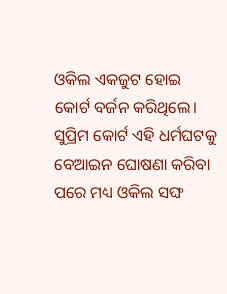ଓକିଲ ଏକଜୁଟ ହୋଇ କୋର୍ଟ ବର୍ଜନ କରିଥିଲେ। ସୁପ୍ରିମ କୋର୍ଟ ଏହି ଧର୍ମଘଟକୁ ବେଆଇନ ଘୋଷଣା କରିବା ପରେ ମଧ୍ୟ ଓକିଲ ସଙ୍ଘ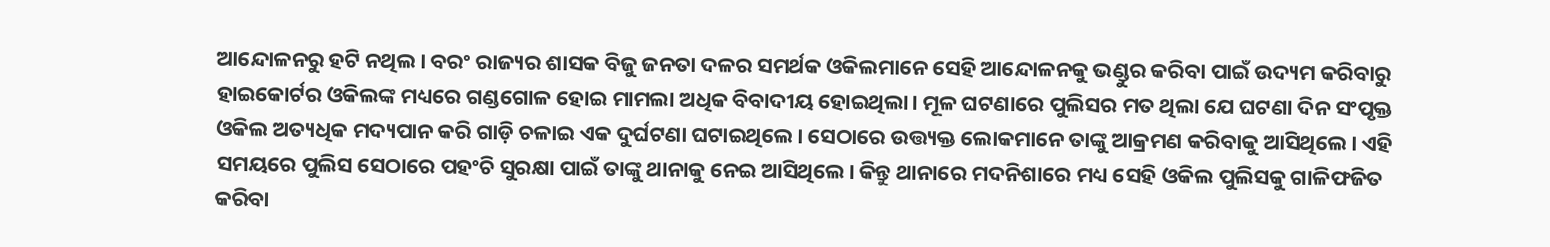ଆନ୍ଦୋଳନରୁ ହଟି ନଥିଲ। ବରଂ ରାଜ୍ୟର ଶାସକ ବିଜୁ ଜନତା ଦଳର ସମର୍ଥକ ଓକିଲମାନେ ସେହି ଆନ୍ଦୋଳନକୁ ଭଣ୍ଡୁର କରିବା ପାଇଁ ଉଦ୍ୟମ କରିବାରୁ ହାଇକୋର୍ଟର ଓକିଲଙ୍କ ମଧ୍ୟରେ ଗଣ୍ଡଗୋଳ ହୋଇ ମାମଲା ଅଧିକ ବିବାଦୀୟ ହୋଇଥିଲା। ମୂଳ ଘଟଣାରେ ପୁଲିସର ମତ ଥିଲା ଯେ ଘଟଣା ଦିନ ସଂପୃକ୍ତ ଓକିଲ ଅତ୍ୟଧିକ ମଦ୍ୟପାନ କରି ଗାଡ଼ି ଚଳାଇ ଏକ ଦୁର୍ଘଟଣା ଘଟାଇଥିଲେ। ସେଠାରେ ଉତ୍ତ୍ୟକ୍ତ ଲୋକମାନେ ତାଙ୍କୁ ଆକ୍ରମଣ କରିବାକୁ ଆସିଥିଲେ। ଏହି ସମୟରେ ପୁଲିସ ସେଠାରେ ପହଂଚି ସୁରକ୍ଷା ପାଇଁ ତାଙ୍କୁ ଥାନାକୁ ନେଇ ଆସିଥିଲେ। କିନ୍ତୁ ଥାନାରେ ମଦନିଶାରେ ମଧ୍ୟ ସେହି ଓକିଲ ପୁଲିସକୁ ଗାଳିଫଜିତ କରିବା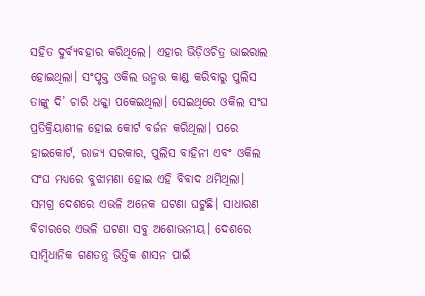ସହିତ ଦୁର୍ବ୍ୟବହାର କରିଥିଲେ। ଏହାର ଭିଡ଼ିଓଚିତ୍ର ଭାଇରାଲ ହୋଇଥିଲା। ସଂପୃକ୍ତ ଓକିଲ ଉନ୍ମତ୍ତ କାଣ୍ଡ କରିବାରୁ ପୁଲିସ ତାଙ୍କୁ ଦି’ ଚାରି ଧକ୍କା ପକେଇଥିଲା। ସେଇଥିରେ ଓକିଲ ସଂଘ ପ୍ରତିକ୍ରିୟାଶୀଳ ହୋଇ କୋର୍ଟ ବର୍ଜନ କରିଥିଲା। ପରେ ହାଇକୋର୍ଟ, ରାଜ୍ୟ ସରକାର, ପୁଲିସ ବାହିନୀ ଏବଂ ଓକିଲ ସଂଘ ମଧ୍ୟରେ ବୁଝାମଣା ହୋଇ ଏହି ବିବାଦ ଥମିଥିଲା।
ସମଗ୍ର ଦେଶରେ ଏଭଳି ଅନେକ ଘଟଣା ଘଟୁଛି। ସାଧାରଣ ବିଚାରରେ ଏଭଳି ଘଟଣା ସବୁ ଅଶୋଭନୀୟ। ଦେଶରେ ସାମ୍ବିଧାନିକ ଗଣତନ୍ତ୍ର ଭିତ୍ତିକ ଶାସନ ପାଇଁ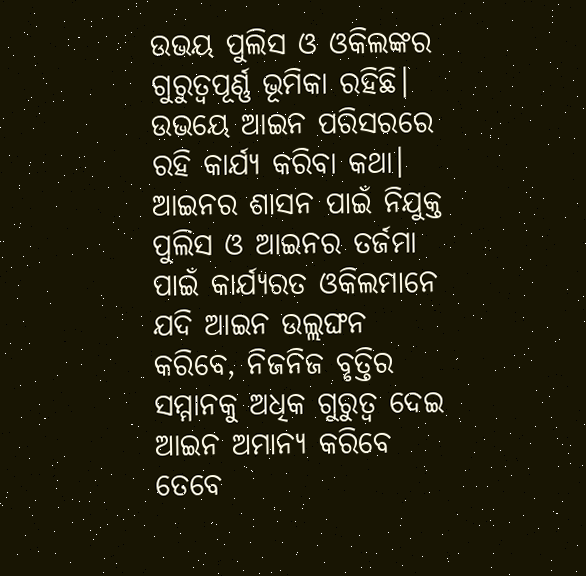ଉଭୟ ପୁଲିସ ଓ ଓକିଲଙ୍କର ଗୁରୁତ୍ୱପୂର୍ଣ୍ଣ ଭୂମିକା ରହିଛି। ଉଭୟେ ଆଇନ ପରିସରରେ ରହି କାର୍ଯ୍ୟ କରିବା କଥା। ଆଇନର ଶାସନ ପାଇଁ ନିଯୁକ୍ତ ପୁଲିସ ଓ ଆଇନର ତର୍ଜମା ପାଇଁ କାର୍ଯ୍ୟରତ ଓକିଲମାନେ ଯଦି ଆଇନ ଉଲ୍ଲଙ୍ଘନ କରିବେ, ନିଜନିଜ ବୃତ୍ତିର ସମ୍ମାନକୁ ଅଧିକ ଗୁରୁତ୍ୱ ଦେଇ ଆଇନ ଅମାନ୍ୟ କରିବେ ତେବେ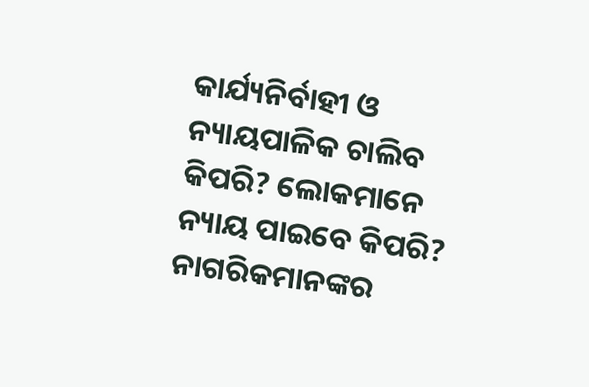କାର୍ଯ୍ୟନିର୍ବାହୀ ଓ ନ୍ୟାୟପାଳିକ ଚାଲିବ କିପରି? ଲୋକମାନେ ନ୍ୟାୟ ପାଇବେ କିପରି? ନାଗରିକମାନଙ୍କର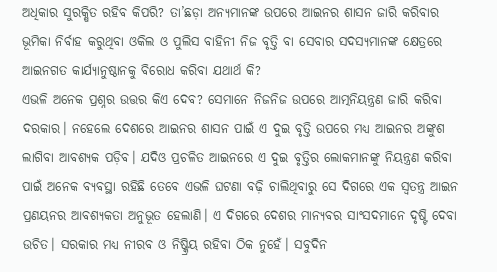ଅଧିକାର ସୁରକ୍ଷିତ ରହିବ କିପରି? ତା’ଛଡ଼ା ଅନ୍ୟମାନଙ୍କ ଉପରେ ଆଇନର ଶାସନ ଜାରି କରିବାର ଭୂମିକା ନିର୍ବାହ କରୁଥିବା ଓକିଲ ଓ ପୁଲିସ ବାହିନୀ ନିଜ ବୃତ୍ତି ବା ସେବାର ସଦସ୍ୟମାନଙ୍କ କ୍ଷେତ୍ରରେ ଆଇନଗତ କାର୍ଯ୍ୟାନୁଷ୍ଠାନକୁ ବିରୋଧ କରିବା ଯଥାର୍ଥ କି?
ଏଭଳି ଅନେକ ପ୍ରଶ୍ନର ଉତ୍ତର କିଏ ଦେବ? ସେମାନେ ନିଜନିଜ ଉପରେ ଆତ୍ମନିୟନ୍ତ୍ରଣ ଜାରି କରିବା ଦରକାର। ନହେଲେ ଦେଶରେ ଆଇନର ଶାସନ ପାଇଁ ଏ ଦୁଇ ବୃତ୍ତି ଉପରେ ମଧ୍ୟ ଆଇନର ଅଙ୍କୁଶ ଲାଗିବା ଆବଶ୍ୟକ ପଡ଼ିବ। ଯଦିଓ ପ୍ରଚଳିତ ଆଇନରେ ଏ ଦୁଇ ବୃତ୍ତିର ଲୋକମାନଙ୍କୁ ନିୟନ୍ତ୍ରଣ କରିବା ପାଇଁ ଅନେକ ବ୍ୟବସ୍ଥା ରହିଛି ତେବେ ଏଭଳି ଘଟଣା ବଢ଼ି ଚାଲିଥିବାରୁ ସେ ଦିଗରେ ଏକ ସ୍ୱତନ୍ତ୍ର ଆଇନ ପ୍ରଣୟନର ଆବଶ୍ୟକତା ଅନୁଭୂତ ହେଲାଣି। ଏ ଦିଗରେ ଦେଶର ମାନ୍ୟବର ସାଂସଦମାନେ ଦୃଷ୍ଟି ଦେବା ଉଚିତ। ସରକାର ମଧ୍ୟ ନୀରବ ଓ ନିଷ୍କ୍ରିୟ ରହିବା ଠିକ ନୁହେଁ। ସବୁଦିନ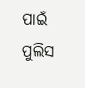ପାଇଁ ପୁଲିସ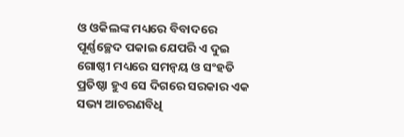ଓ ଓକିଲଙ୍କ ମଧ୍ୟରେ ବିବାଦରେ ପୂର୍ଣ୍ଣଚ୍ଛେଦ ପକାଇ ଯେପରି ଏ ଦୁଇ ଗୋଷ୍ଠୀ ମଧ୍ୟରେ ସମନ୍ୱୟ ଓ ସଂହତି ପ୍ରତିଷ୍ଠା ହୁଏ ସେ ଦିଗରେ ସରକାର ଏକ ସଭ୍ୟ ଆଚରଣବିଧି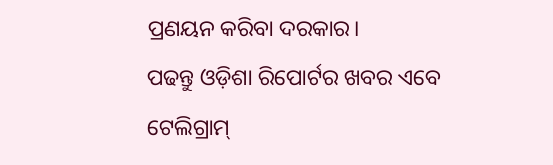ପ୍ରଣୟନ କରିବା ଦରକାର।
ପଢନ୍ତୁ ଓଡ଼ିଶା ରିପୋର୍ଟର ଖବର ଏବେ ଟେଲିଗ୍ରାମ୍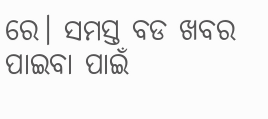ରେ। ସମସ୍ତ ବଡ ଖବର ପାଇବା ପାଇଁ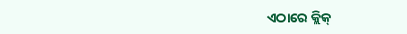ଏଠାରେ କ୍ଲିକ୍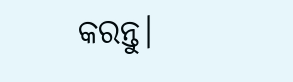କରନ୍ତୁ।